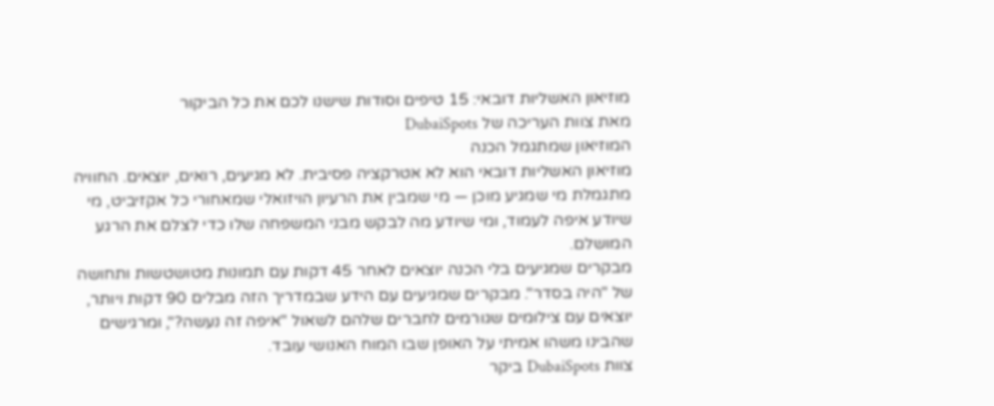מוזיאון האשליות דובאי: 15 טיפים וסודות שישנו לכם את כל הביקור
מאת צוות העריכה של DubaiSpots
המוזיאון שמתגמל הכנה
מוזיאון האשליות דובאי הוא לא אטרקציה פסיבית. לא מגיעים, רואים, יוצאים. החוויה מתגמלת מי שמגיע מוכן — מי שמבין את הרעיון הויזואלי שמאחורי כל אקזיביט, מי שיודע איפה לעמוד, ומי שיודע מה לבקש מבני המשפחה שלו כדי לצלם את הרגע המושלם.
מבקרים שמגיעים בלי הכנה יוצאים לאחר 45 דקות עם תמונות מטושטשות ותחושה של "היה בסדר". מבקרים שמגיעים עם הידע שבמדריך הזה מבלים 90 דקות ויותר, יוצאים עם צילומים שגורמים לחברים שלהם לשאול "איפה זה נעשה?", ומרגישים שהבינו משהו אמיתי על האופן שבו המוח האנושי עובד.
צוות DubaiSpots ביקר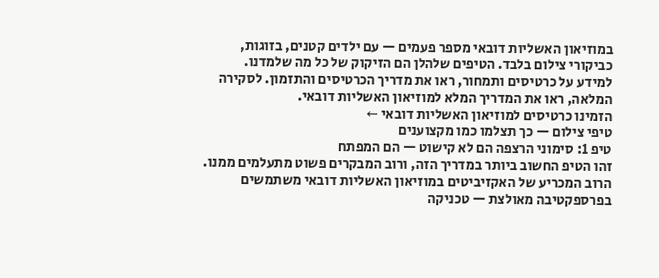במוזיאון האשליות דובאי מספר פעמים — עם ילדים קטנים, בזוגות, כביקורי צילום בלבד. הטיפים שלהלן הם הזיקוק של כל מה שלמדנו.
למידע על כרטיסים ותמחור, ראו את מדריך הכרטיסים והתזמון. לסקירה המלאה, ראו את המדריך המלא למוזיאון האשליות דובאי.
הזמינו כרטיסים למוזיאון האשליות דובאי ←
טיפי צילום — כך תצלמו כמו מקצוענים
טיפ 1: סימוני הרצפה הם לא קישוט — הם המפתח
זהו הטיפ החשוב ביותר במדריך הזה, ורוב המבקרים פשוט מתעלמים ממנו. הרוב המכריע של האקזיביטים במוזיאון האשליות דובאי משתמשים בפרספקטיבה מאולצת — טכניקה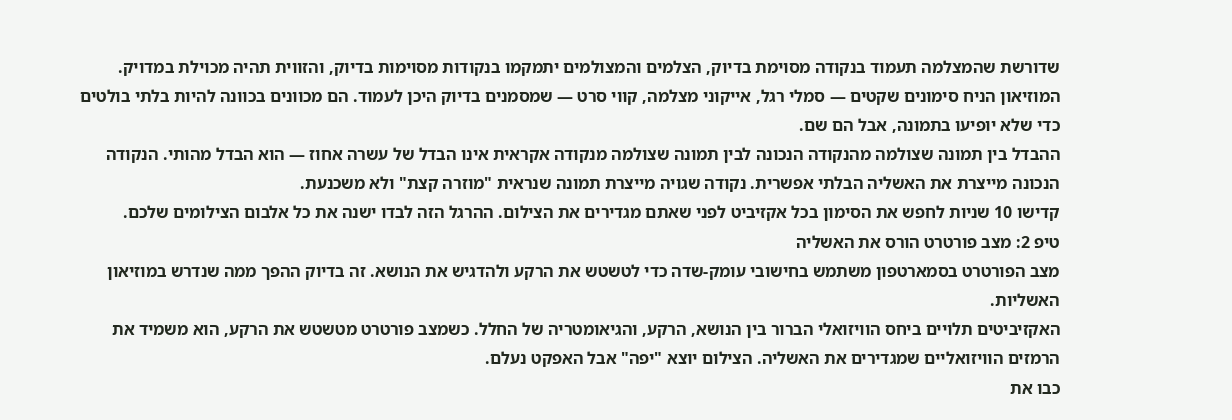שדורשת שהמצלמה תעמוד בנקודה מסוימת בדיוק, הצלמים והמצולמים יתמקמו בנקודות מסוימות בדיוק, והזווית תהיה מכוילת במדויק.
המוזיאון הניח סימונים שקטים — סמלי רגל, אייקוני מצלמה, קווי סרט — שמסמנים בדיוק היכן לעמוד. הם מכוונים בכוונה להיות בלתי בולטים כדי שלא יופיעו בתמונה, אבל הם שם.
ההבדל בין תמונה שצולמה מהנקודה הנכונה לבין תמונה שצולמה מנקודה אקראית אינו הבדל של עשרה אחוז — הוא הבדל מהותי. הנקודה הנכונה מייצרת את האשליה הבלתי אפשרית. נקודה שגויה מייצרת תמונה שנראית "מוזרה קצת" ולא משכנעת.
קדישו 10 שניות לחפש את הסימון בכל אקזיביט לפני שאתם מגדירים את הצילום. ההרגל הזה לבדו ישנה את כל אלבום הצילומים שלכם.
טיפ 2: מצב פורטרט הורס את האשליה
מצב הפורטרט בסמארטפון משתמש בחישובי עומק-שדה כדי לטשטש את הרקע ולהדגיש את הנושא. זה בדיוק ההפך ממה שנדרש במוזיאון האשליות.
האקזיביטים תלויים ביחס הוויזואלי הברור בין הנושא, הרקע, והגיאומטריה של החלל. כשמצב פורטרט מטשטש את הרקע, הוא משמיד את הרמזים הוויזואליים שמגדירים את האשליה. הצילום יוצא "יפה" אבל האפקט נעלם.
כבו את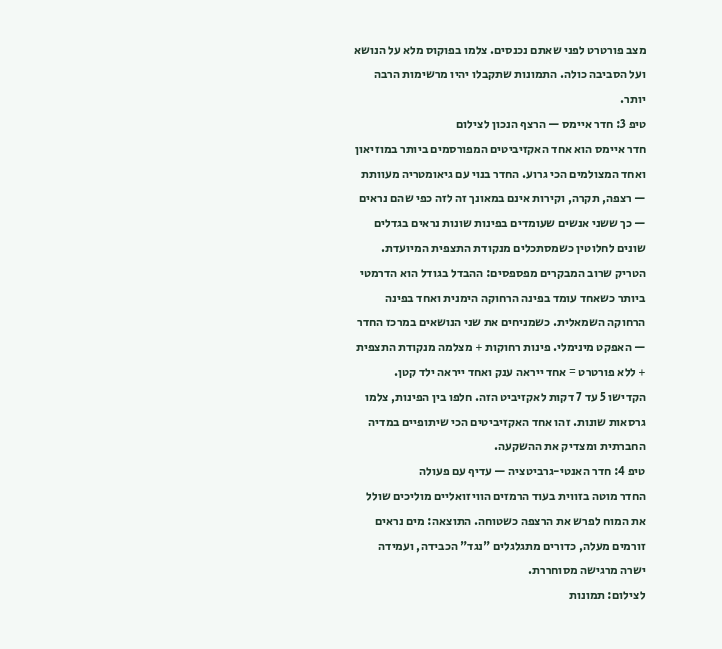מצב פורטרט לפני שאתם נכנסים. צלמו בפוקוס מלא על הנושא ועל הסביבה כולה. התמונות שתקבלו יהיו מרשימות הרבה יותר.
טיפ 3: חדר איימס — הרצף הנכון לצילום
חדר איימס הוא אחד האקזיביטים המפורסמים ביותר במוזיאון ואחד המצולמים הכי גרוע. החדר בנוי עם גיאומטריה מעוותת — רצפה, תקרה, וקירות אינם במאונך זה לזה כפי שהם נראים — כך ששני אנשים שעומדים בפינות שונות נראים בגדלים שונים לחלוטין כשמסתכלים מנקודת התצפית המיועדת.
הטריק שרוב המבקרים מפספסים: ההבדל בגודל הוא הדרמטי ביותר כשאחד עומד בפינה הרחוקה הימנית ואחד בפינה הרחוקה השמאלית. כשמניחים את שני הנושאים במרכז החדר — האפקט מינימלי. פינות רחוקות + מצלמה מנקודת התצפית + ללא פורטרט = אחד ייראה ענק ואחד ייראה ילד קטן.
הקדישו 5 עד 7 דקות לאקזיביט הזה. חלפו בין הפינות, צלמו גרסאות שונות. זהו אחד האקזיביטים הכי שיתופיים במדיה החברתית ומצדיק את ההשקעה.
טיפ 4: חדר האנטי-גרביטציה — עדיף עם פעולה
החדר מוטה בזווית בעוד הרמזים הוויזואליים מוליכים שולל את המוח לפרש את הרצפה כשטוחה. התוצאה: מים נראים זורמים מעלה, כדורים מתגלגלים "נגד" הכבידה, ועמידה ישרה מרגישה מסוחררת.
לצילום: תמונות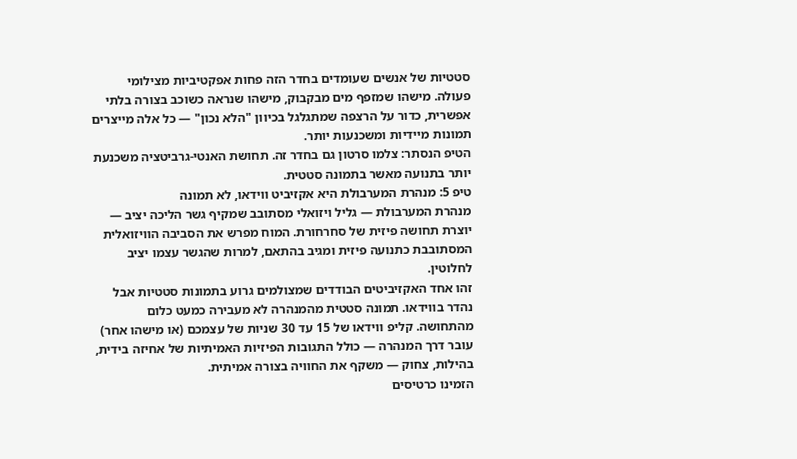סטטיות של אנשים שעומדים בחדר הזה פחות אפקטיביות מצילומי פעולה. מישהו שמזפף מים מבקבוק, מישהו שנראה כשוכב בצורה בלתי אפשרית, כדור על הרצפה שמתגלגל בכיוון "הלא נכון" — כל אלה מייצרים תמונות מיידיות ומשכנעות יותר.
הטיפ הנסתר: צלמו סרטון גם בחדר זה. תחושת האנטי-גרביטציה משכנעת יותר בתנועה מאשר בתמונה סטטית.
טיפ 5: מנהרת המערבולת היא אקזיביט ווידאו, לא תמונה
מנהרת המערבולת — גליל ויזואלי מסתובב שמקיף גשר הליכה יציב — יוצרת תחושה פיזית של סחרחורת. המוח מפרש את הסביבה הוויזואלית המסתובבת כתנועה פיזית ומגיב בהתאם, למרות שהגשר עצמו יציב לחלוטין.
זהו אחד האקזיביטים הבודדים שמצולמים גרוע בתמונות סטטיות אבל נהדר בווידאו. תמונה סטטית מהמנהרה לא מעבירה כמעט כלום מהתחושה. קליפ ווידאו של 15 עד 30 שניות של עצמכם (או מישהו אחר) עובר דרך המנהרה — כולל התגובות הפיזיות האמיתיות של אחיזה בידית, בהילות, צחוק — משקף את החוויה בצורה אמיתית.
הזמינו כרטיסים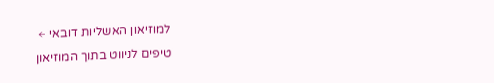למוזיאון האשליות דובאי ←
טיפים לניווט בתוך המוזיאון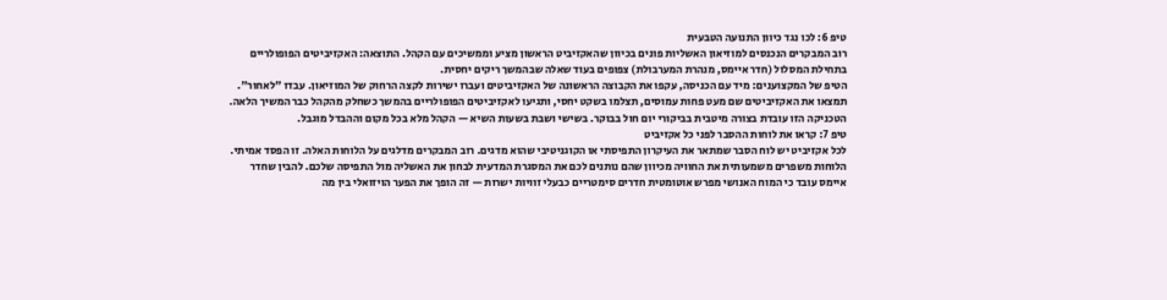טיפ 6: לכו נגד כיוון התנועה הטבעית
רוב המבקרים הנכנסים למוזיאון האשליות פונים בכיוון שהאקזיביט הראשון מציע וממשיכים עם הקהל. התוצאה: האקזיביטים הפופולריים בתחילת המסלול (חדר איימס, מנהרת המערבולת) צפופים בעוד שאלה שבהמשך ריקים יחסית.
הטיפ של המקצוענים: מיד עם הכניסה, עקפו את הקבוצה הראשונה של האקזיביטים ועברו ישירות לקצה הרחוק של המוזיאון. עבדו "לאחור". תמצאו את האקזיביטים שם מעט פחות עמוסים, תצלמו בשקט יחסי, ותגיעו לאקזיביטים הפופולריים בהמשך כשחלק מהקהל כבר המשיך הלאה.
הטכניקה הזו עובדת בצורה מיטבית בביקורי יום חול בבוקר. בשישי ושבת בשעות השיא — הקהל מלא בכל מקום וההבדל מוגבל.
טיפ 7: קראו את לוחות ההסבר לפני כל אקזיביט
לכל אקזיביט יש לוח הסבר שמתאר את העיקרון התפיסתי או הקוגניטיבי שהוא מדגים. רוב המבקרים מדלגים על הלוחות האלה. זו הפסד אמיתי.
הלוחות משפרים משמעותית את החוויה מכיוון שהם נותנים לכם את המסגרת המדעית לבחון את האשליה מול התפיסה שלכם. להבין שחדר איימס עובד כי המוח האנושי מפרש אוטומטית חדרים סימטריים כבעלי זוויות ישרות — זה הופך את הפער הויזואלי בין מה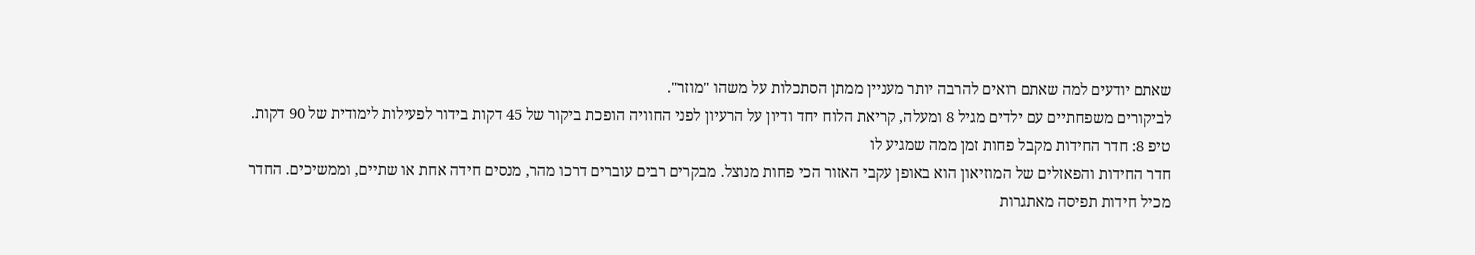שאתם יודעים למה שאתם רואים להרבה יותר מעניין ממתן הסתכלות על משהו "מוזר".
לביקורים משפחתיים עם ילדים מגיל 8 ומעלה, קריאת הלוח יחד ודיון על הרעיון לפני החוויה הופכת ביקור של 45 דקות בידור לפעילות לימודית של 90 דקות.
טיפ 8: חדר החידות מקבל פחות זמן ממה שמגיע לו
חדר החידות והפאזלים של המוזיאון הוא באופן עקבי האזור הכי פחות מנוצל. מבקרים רבים עוברים דרכו מהר, מנסים חידה אחת או שתיים, וממשיכים. החדר מכיל חידות תפיסה מאתגרות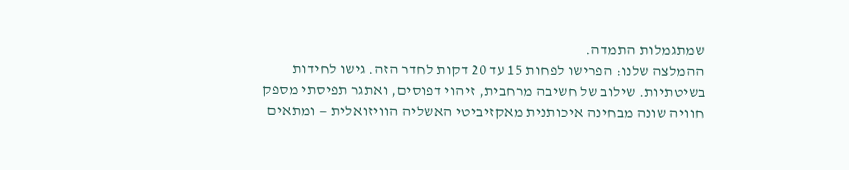שמתגמלות התמדה.
ההמלצה שלנו: הפרישו לפחות 15 עד 20 דקות לחדר הזה. גישו לחידות בשיטתיות. שילוב של חשיבה מרחבית, זיהוי דפוסים, ואתגר תפיסתי מספק חוויה שונה מבחינה איכותנית מאקזיביטי האשליה הוויזואלית — ומתאים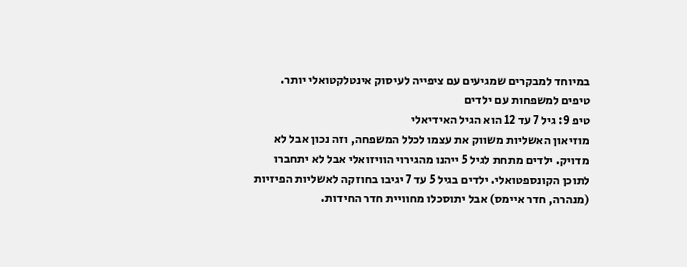במיוחד למבקרים שמגיעים עם ציפייה לעיסוק אינטלקטואלי יותר.
טיפים למשפחות עם ילדים
טיפ 9: גיל 7 עד 12 הוא הגיל האידיאלי
מוזיאון האשליות משווק את עצמו לכלל המשפחה, וזה נכון אבל לא מדויק. ילדים מתחת לגיל 5 ייהנו מהגירוי הוויזואלי אבל לא יתחברו לתוכן הקונספטואלי. ילדים בגיל 5 עד 7 יגיבו בחוזקה לאשליות הפיזיות (מנהרה, חדר איימס) אבל יתוסכלו מחוויית חדר החידות.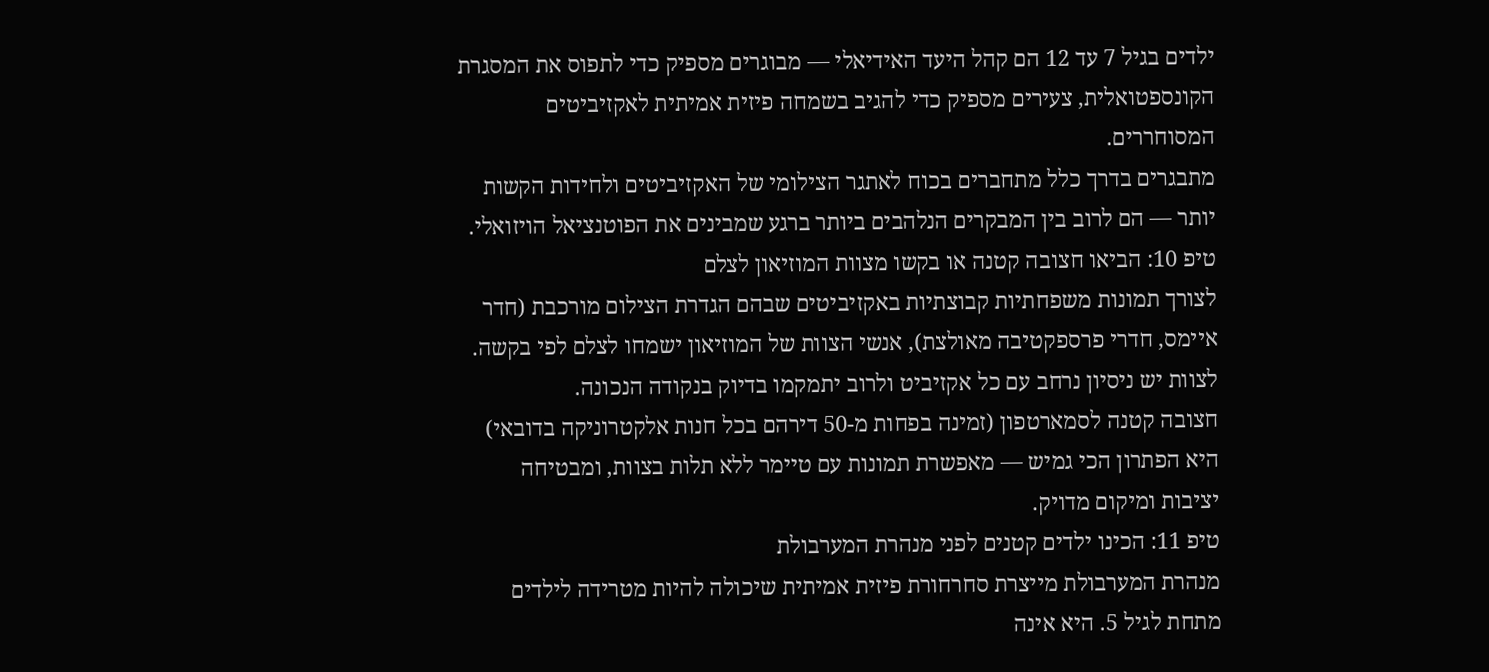ילדים בגיל 7 עד 12 הם קהל היעד האידיאלי — מבוגרים מספיק כדי לתפוס את המסגרת הקונספטואלית, צעירים מספיק כדי להגיב בשמחה פיזית אמיתית לאקזיביטים המסוחררים.
מתבגרים בדרך כלל מתחברים בכוח לאתגר הצילומי של האקזיביטים ולחידות הקשות יותר — הם לרוב בין המבקרים הנלהבים ביותר ברגע שמבינים את הפוטנציאל הויזואלי.
טיפ 10: הביאו חצובה קטנה או בקשו מצוות המוזיאון לצלם
לצורך תמונות משפחתיות קבוצתיות באקזיביטים שבהם הגדרת הצילום מורכבת (חדר איימס, חדרי פרספקטיבה מאולצת), אנשי הצוות של המוזיאון ישמחו לצלם לפי בקשה. לצוות יש ניסיון נרחב עם כל אקזיביט ולרוב יתמקמו בדיוק בנקודה הנכונה.
חצובה קטנה לסמארטפון (זמינה בפחות מ-50 דירהם בכל חנות אלקטרוניקה בדובאי) היא הפתרון הכי גמיש — מאפשרת תמונות עם טיימר ללא תלות בצוות, ומבטיחה יציבות ומיקום מדויק.
טיפ 11: הכינו ילדים קטנים לפני מנהרת המערבולת
מנהרת המערבולת מייצרת סחרחורת פיזית אמיתית שיכולה להיות מטרידה לילדים מתחת לגיל 5. היא אינה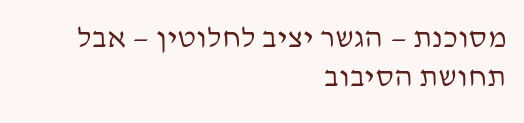מסוכנת — הגשר יציב לחלוטין — אבל תחושת הסיבוב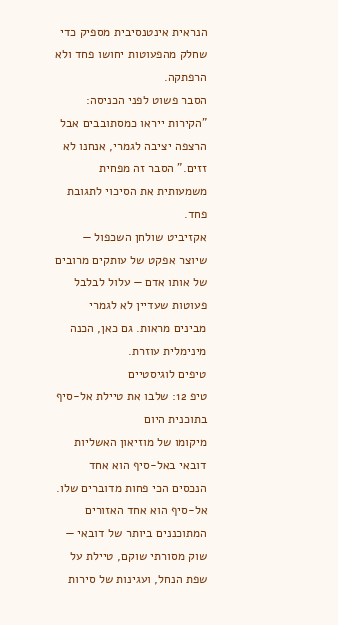הנראית אינטנסיבית מספיק כדי שחלק מהפעוטות יחושו פחד ולא הרפתקה.
הסבר פשוט לפני הכניסה: "הקירות ייראו כמסתובבים אבל הרצפה יציבה לגמרי, אנחנו לא זזים." הסבר זה מפחית משמעותית את הסיכוי לתגובת פחד.
אקזיביט שולחן השכפול — שיוצר אפקט של עותקים מרובים של אותו אדם — עלול לבלבל פעוטות שעדיין לא לגמרי מבינים מראות. גם כאן, הכנה מינימלית עוזרת.
טיפים לוגיסטיים
טיפ 12: שלבו את טיילת אל-סיף בתוכנית היום
מיקומו של מוזיאון האשליות דובאי באל-סיף הוא אחד הנכסים הכי פחות מדוברים שלו. אל-סיף הוא אחד האזורים המתוכננים ביותר של דובאי — שוק מסורתי שוקם, טיילת על שפת הנחל, ועגינות של סירות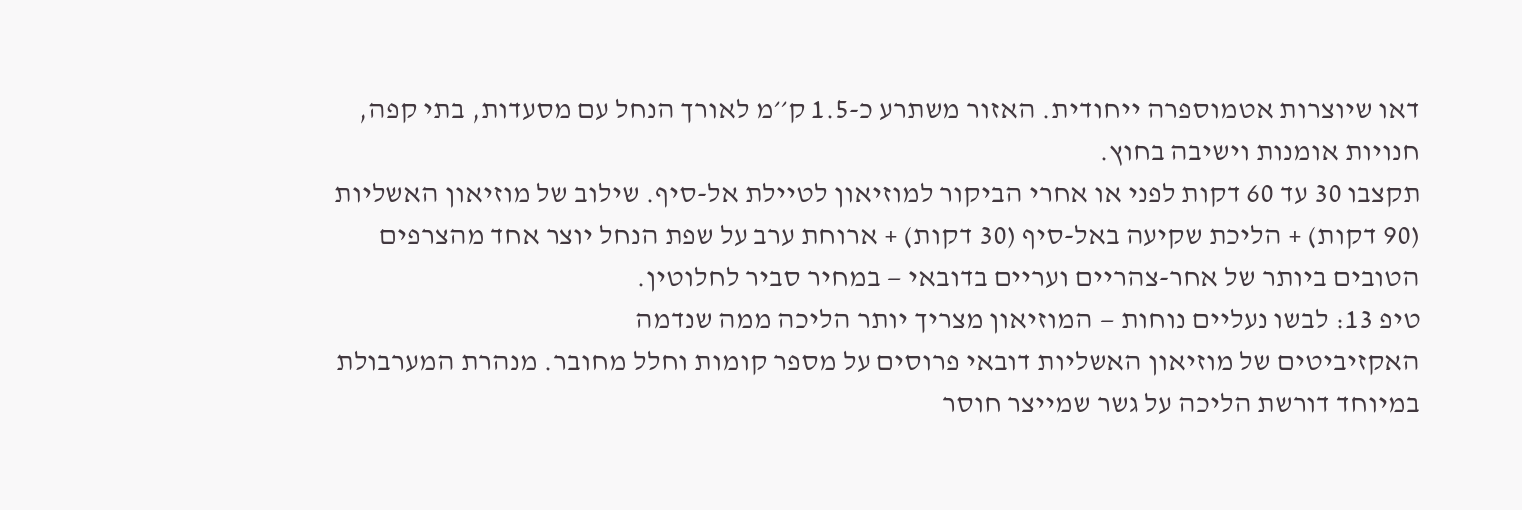דאו שיוצרות אטמוספרה ייחודית. האזור משתרע כ-1.5 ק׳׳מ לאורך הנחל עם מסעדות, בתי קפה, חנויות אומנות וישיבה בחוץ.
תקצבו 30 עד 60 דקות לפני או אחרי הביקור למוזיאון לטיילת אל-סיף. שילוב של מוזיאון האשליות (90 דקות) + הליכת שקיעה באל-סיף (30 דקות) + ארוחת ערב על שפת הנחל יוצר אחד מהצרפים הטובים ביותר של אחר-צהריים ועריים בדובאי — במחיר סביר לחלוטין.
טיפ 13: לבשו נעליים נוחות — המוזיאון מצריך יותר הליכה ממה שנדמה
האקזיביטים של מוזיאון האשליות דובאי פרוסים על מספר קומות וחלל מחובר. מנהרת המערבולת במיוחד דורשת הליכה על גשר שמייצר חוסר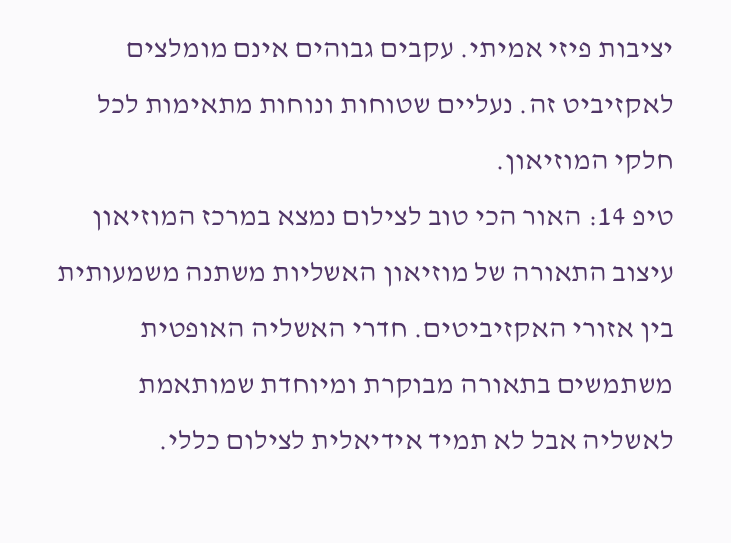יציבות פיזי אמיתי. עקבים גבוהים אינם מומלצים לאקזיביט זה. נעליים שטוחות ונוחות מתאימות לכל חלקי המוזיאון.
טיפ 14: האור הכי טוב לצילום נמצא במרכז המוזיאון
עיצוב התאורה של מוזיאון האשליות משתנה משמעותית בין אזורי האקזיביטים. חדרי האשליה האופטית משתמשים בתאורה מבוקרת ומיוחדת שמותאמת לאשליה אבל לא תמיד אידיאלית לצילום כללי.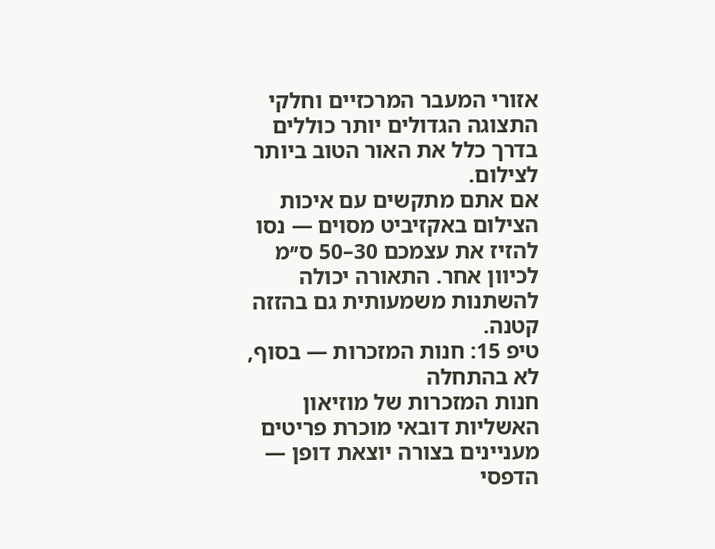אזורי המעבר המרכזיים וחלקי התצוגה הגדולים יותר כוללים בדרך כלל את האור הטוב ביותר לצילום.
אם אתם מתקשים עם איכות הצילום באקזיביט מסוים — נסו להזיז את עצמכם 30–50 ס׳׳מ לכיוון אחר. התאורה יכולה להשתנות משמעותית גם בהזזה קטנה.
טיפ 15: חנות המזכרות — בסוף, לא בהתחלה
חנות המזכרות של מוזיאון האשליות דובאי מוכרת פריטים מעניינים בצורה יוצאת דופן — הדפסי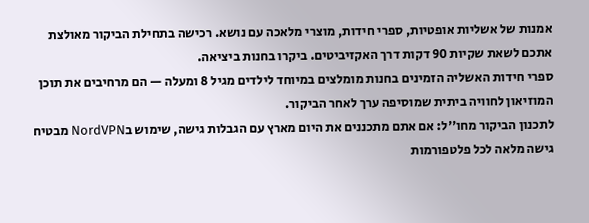אמנות של אשליות אופטיות, ספרי חידות, מוצרי מלאכה עם נושא. רכישה בתחילת הביקור מאולצת אתכם לשאת שקיות 90 דקות דרך האקזיביטים. ביקרו בחנות ביציאה.
ספרי חידות האשליה הזמינים בחנות מומלצים במיוחד לילדים מגיל 8 ומעלה — הם מרחיבים את תוכן המוזיאון לחוויה ביתית שמוסיפה ערך לאחר הביקור.
לתכנון הביקור מחו׳׳ל: אם אתם מתכננים את היום מארץ עם הגבלות גישה, שימוש בNordVPN מבטיח גישה מלאה לכל פלטפורמות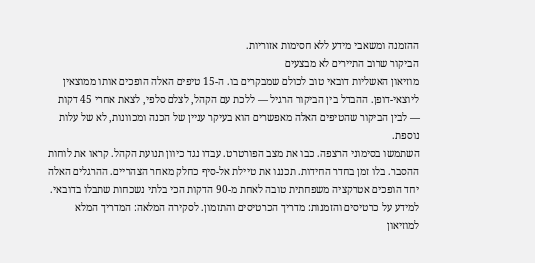ההזמנה ומשאבי מידע ללא חסימות אזוריות.
הביקור שרוב התיירים לא מבצעים
מוזיאון האשליות דובאי טוב לכולם שמבקרים בו. ה-15 טיפים האלה הופכים אותו ממוצאין ליוצאי-דופן. ההבדל בין הביקור הרגיל — ללכת עם הקהל, לצלם סלפי, לצאת אחרי 45 דקות — לבין הביקור שהטיפים האלה מאפשרים הוא בעיקר עניין של הכנה ומכוונות, לא של עלות נוספת.
השתמשו בסימוני הרצפה. כבו את מצב הפורטרט. עבדו נגד כיוון תנועת הקהל. קראו את לוחות ההסבר. בלו זמן בחדר החידות. תכננו את טיילת אל-סיף כחלק מאחר הצהריים. ההרגלים האלה יחד הופכים אטרקציה משפחתית טובה לאחת מ-90 הדקות הכי בלתי נשכחות שתבלו בדובאי.
למידע על כרטיסים והזמנות: מדריך הכרטיסים והתזמון. לסקירה המלאה: המדריך המלא למוזיאון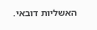האשליות דובאי.